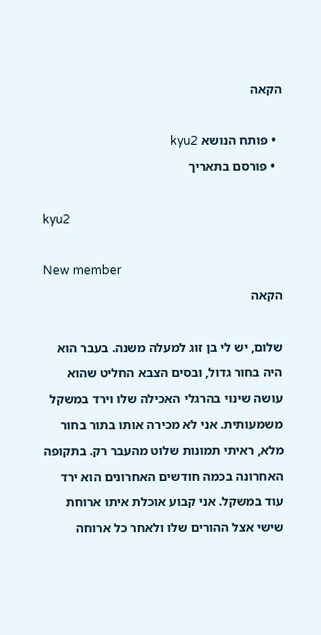הקאה

  • פותח הנושא kyu2
  • פורסם בתאריך

kyu2

New member
הקאה

שלום, יש לי בן זוג למעלה משנה. בעבר הוא היה בחור גדול, ובסים הצבא החליט שהוא עושה שינוי בהרגלי האכילה שלו וירד במשקל משמעותית. אני לא מכירה אותו בתור בחור מלא, ראיתי תמונות שלוט מהעבר רק. בתקופה האחרונה בכמה חודשים האחרונים הוא ירד עוד במשקל. אני קבוע אוכלת איתו ארוחת שישי אצל ההורים שלו ולאחר כל ארוחה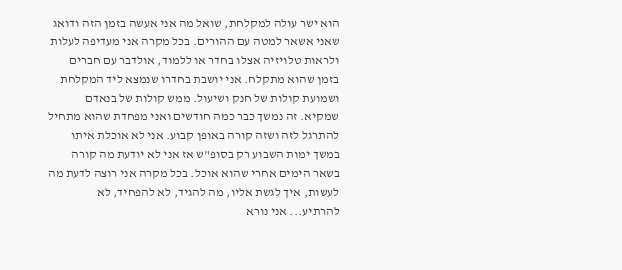הוא ישר עולה למקלחת, שואל מה אני אעשה בזמן הזה ודואג שאני אשאר למטה עם ההורים. בכל מקרה אני מעדיפה לעלות ולראות טלויזיה אצלו בחדר או ללמוד, אולדבר עם חברים בזמן שהוא מתקלח. אני יושבת בחדרו שנמצא ליד המקלחת ושמועת קולות של חנק ושיעול. ממש קולות של בנאדם שמקיא. זה נמשך כבר כמה חודשים ואני מפחדת שהוא מתחיל להתרגל לזה ושזה קורה באופן קבוע. אני לא אוכלת איתו במשך ימות השבוע רק בסופ"ש אז אני לא יודעת מה קורה בשאר הימים אחרי שהוא אוכל. בכל מקרה אני רוצה לדעת מה לעשות, איך לגשת אליו, מה להגיד, לא להפחיד, לא להרתיע... אני נורא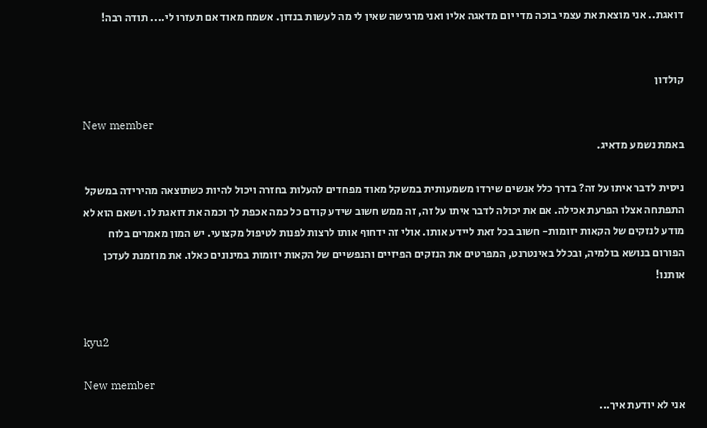דואגת.. אני מוצאת את עצמי בוכה מדי יום מדאגה אליו ואני מרגישה שאין לי מה לעשות בנדון. אשמח מאוד אם תעזרו לי.... תודה רבה!


קולדון

New member
באמת נשמע מדאיג.

ניסית לדבר איתו על זה? בדרך כלל אנשים שירדו משמעותית במשקל מאוד מפחדים להעלות בחזרה ויכול להיות כשתוצאה מהירידה במשקל התפתחה אצלו הפרעת אכילה. אם את יכולה לדבר איתו על זה, זה ממש חשוב שידע קודם כל כמה אכפת לך וכמה את דואגת לו. ושאם הוא לא מודע לנזקים של הקאות יזומות- חשוב בכל זאת ליידע אותו. אולי זה ידחוף אותו לרצות לפנות לטיפול מקצועי. יש המון מאמרים בלוח הפורום בנושא בולמיה, ובכלל באינטרנט, המפרטים את הנזקים הפיזיים והנפשיים של הקאות יזומות במינונים כאלו. את מוזמנת לעדכן אותנו!


kyu2

New member
אני לא יודעת איך...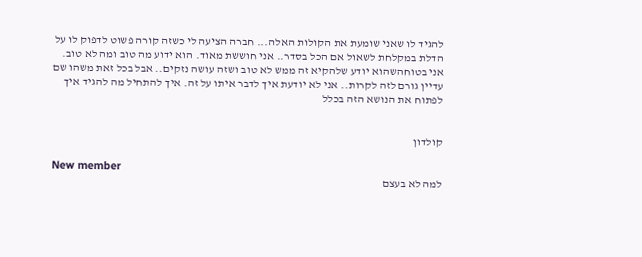להגיד לו שאני שומעת את הקולות האלה... חברה הציעה לי כשזה קורה פשוט לדפוק לו על הדלת במקלחת לשאול אם הכל בסדר.. אני חוששת מאוד. הוא ידוע מה טוב ומה לא טוב. אני בטוחהשהוא יודע שלהקיא זה ממש לא טוב ושזה עושה נזקים.. אבל בכל זאת משהו שם עדיין גורם לזה לקרות.. אני לא יודעת איך לדבר איתו על זה. איך להתחיל מה להגיד איך לפתוח את הנושא הזה בכלל


קולדון

New member
למה לא בעצם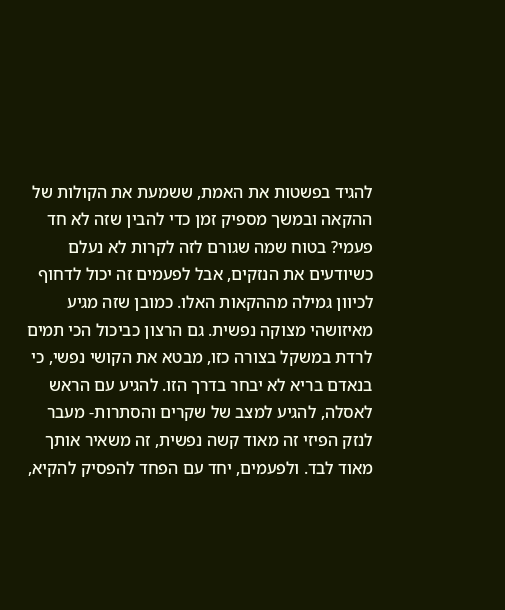להגיד בפשטות את האמת, ששמעת את הקולות של ההקאה ובמשך מספיק זמן כדי להבין שזה לא חד פעמי? בטוח שמה שגורם לזה לקרות לא נעלם כשיודעים את הנזקים, אבל לפעמים זה יכול לדחוף לכיוון גמילה מההקאות האלו. כמובן שזה מגיע מאיזושהי מצוקה נפשית. גם הרצון כביכול הכי תמים לרדת במשקל בצורה כזו, מבטא את הקושי נפשי, כי בנאדם בריא לא יבחר בדרך הזו. להגיע עם הראש לאסלה, להגיע למצב של שקרים והסתרות- מעבר לנזק הפיזי זה מאוד קשה נפשית, זה משאיר אותך מאוד לבד. ולפעמים, יחד עם הפחד להפסיק להקיא,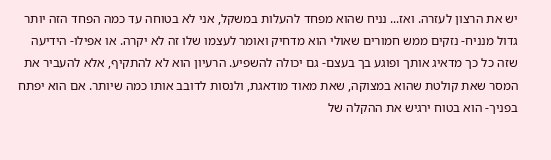יש את הרצון לעזרה. ואז... נניח שהוא מפחד להעלות במשקל, אני לא בטוחה עד כמה הפחד הזה יותר גדול מנניח- נזקים ממש חמורים שאולי הוא מדחיק ואומר לעצמו שלו זה לא יקרה. או אפילו- הידיעה שזה כל כך מדאיג אותך ופוגע בך בעצם- גם יכולה להשפיע. הרעיון הוא לא להתקיף, אלא להעביר את המסר שאת קולטת שהוא במצוקה, שאת מאוד מודאגת, ולנסות לדובב אותו כמה שיותר. אם הוא יפתח בפניך- הוא בטוח ירגיש את ההקלה של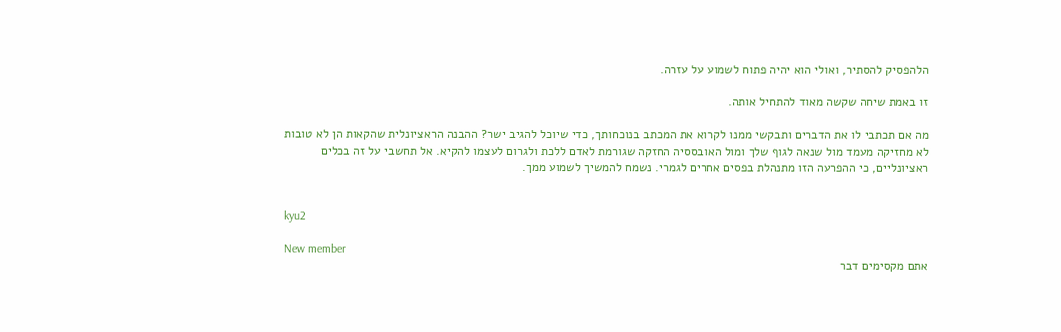הלהפסיק להסתיר, ואולי הוא יהיה פתוח לשמוע על עזרה.

זו באמת שיחה שקשה מאוד להתחיל אותה.

מה אם תכתבי לו את הדברים ותבקשי ממנו לקרוא את המכתב בנוכחותך, כדי שיוכל להגיב ישר? ההבנה הראציונלית שהקאות הן לא טובות לא מחזיקה מעמד מול שנאה לגוף שלך ומול האובססיה החזקה שגורמת לאדם ללכת ולגרום לעצמו להקיא. אל תחשבי על זה בכלים ראציונליים, כי ההפרעה הזו מתנהלת בפסים אחרים לגמרי. נשמח להמשיך לשמוע ממך.


kyu2

New member
אתם מקסימים דבר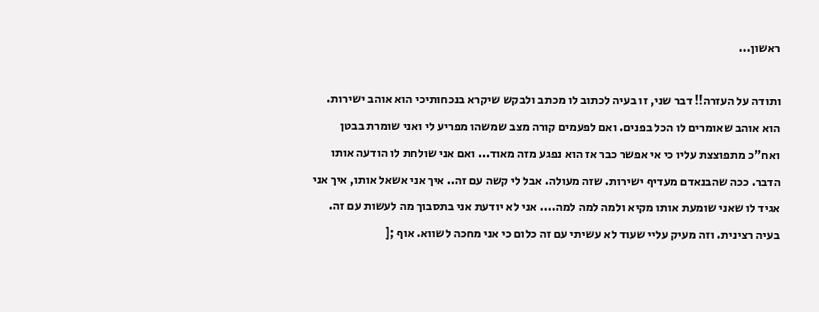ראשון...

ותודה על העזרה!! דבר שני, זו בעיה לכתוב לו מכתב ולבקש שיקרא בנכחותיכי הוא אוהב ישירות. הוא אוהב שאומרים לו הכל בפנים. ואם לפעמים קורה מצב שמשהו מפריע לי ואני שומרת בבטן ואח"כ מתפוצצת עליו כי אי אפשר כבר אז הוא נפגע מזה מאוד... ואם אני שולחת לו הודעה אותו הדבר. ככה שהבנאדם מעדיף ישירות. שזה מעולה. אבל לי קשה עם זה.. איך אני אשאל אותו, איך אני אגיד לו שאני שומעת אותו מקיא ולמה למה למה.... אני לא יודעת אני בתסבוך מה לעשות עם זה. בעיה רצינית. וזה מעיק עליי שעוד לא עשיתי עם זה כלום כי אני מחכה לשווא. אוף ;[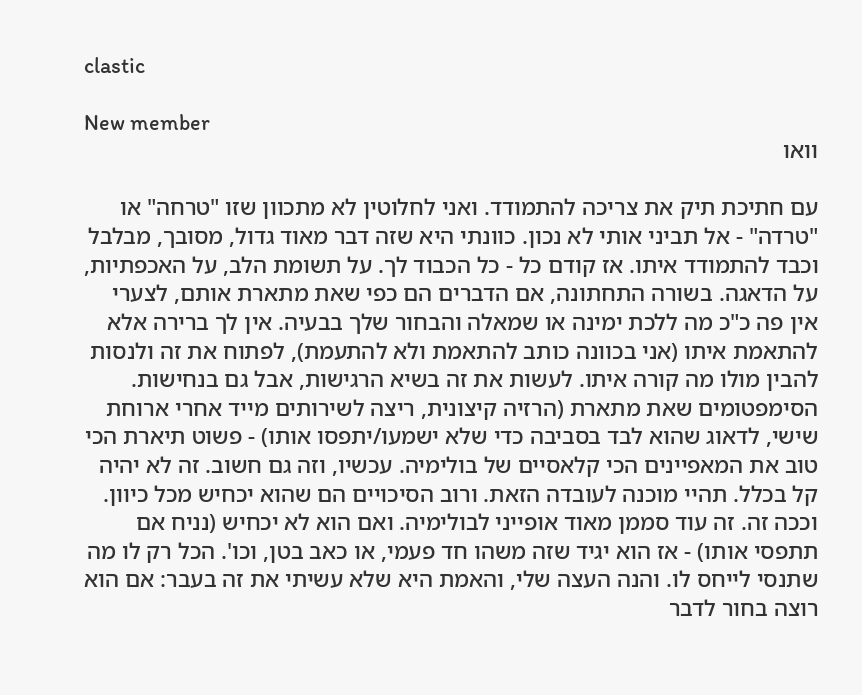clastic

New member
וואו

עם חתיכת תיק את צריכה להתמודד. ואני לחלוטין לא מתכוון שזו "טרחה" או "טרדה" - אל תביני אותי לא נכון. כוונתי היא שזה דבר מאוד גדול, מסובך, מבלבל וכבד להתמודד איתו. אז קודם כל - כל הכבוד לך. על תשומת הלב, על האכפתיות, על הדאגה. בשורה התחתונה, אם הדברים הם כפי שאת מתארת אותם, לצערי אין פה כ"כ מה ללכת ימינה או שמאלה והבחור שלך בבעיה. אין לך ברירה אלא להתאמת איתו (אני בכוונה כותב להתאמת ולא להתעמת), לפתוח את זה ולנסות להבין מולו מה קורה איתו. לעשות את זה בשיא הרגישות, אבל גם בנחישות. הסימפטומים שאת מתארת (הרזיה קיצונית, ריצה לשירותים מייד אחרי ארוחת שישי, לדאוג שהוא לבד בסביבה כדי שלא ישמעו/יתפסו אותו) - פשוט תיארת הכי טוב את המאפיינים הכי קלאסיים של בולימיה. עכשיו, וזה גם חשוב. זה לא יהיה קל בכלל. תהיי מוכנה לעובדה הזאת. ורוב הסיכויים הם שהוא יכחיש מכל כיוון. וככה זה. זה עוד סממן מאוד אופייני לבולימיה. ואם הוא לא יכחיש (נניח אם תתפסי אותו) - אז הוא יגיד שזה משהו חד פעמי, או כאב בטן, וכו'. הכל רק לו מה שתנסי לייחס לו. והנה העצה שלי, והאמת היא שלא עשיתי את זה בעבר: אם הוא רוצה בחור לדבר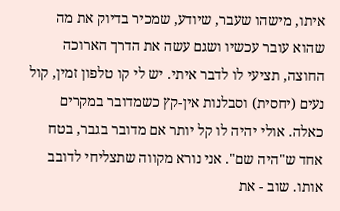איתו, מישהו שעבר, שיודע, שמכיר בדיוק את מה שהוא עובר עכשיו ושגם עשה את הדרך הארוכה החוצה, תציעי לו לדבר איתי. יש לי קו טלפון זמין, קול נעים (יחסית) וסבלנות אין-קץ כשמדובר במקרים כאלה. אולי יהיה לו קל יותר אם מדובר בגבר, בטח אחד ש"היה שם". אני נורא מקווה שתצליחי לדובב אותו. שוב - את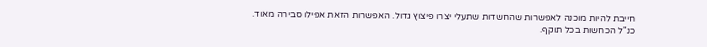חייבת להיות מוכנה לאפשרות שהחשדות שתעלי יצרו פיצוץ גדול. האפשרות הזאת אפילו סבירה מאוד. כנ"ל הכחשות בכל תוקף.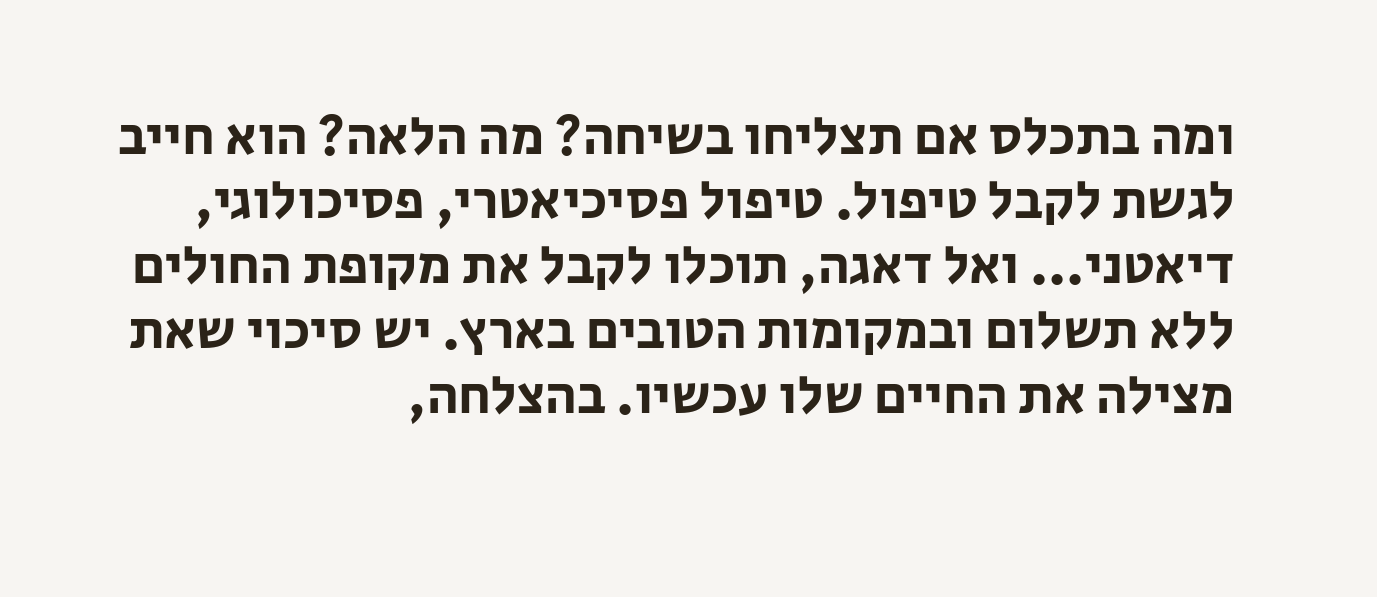ומה בתכלס אם תצליחו בשיחה? מה הלאה? הוא חייב לגשת לקבל טיפול. טיפול פסיכיאטרי, פסיכולוגי, דיאטני... ואל דאגה, תוכלו לקבל את מקופת החולים ללא תשלום ובמקומות הטובים בארץ. יש סיכוי שאת מצילה את החיים שלו עכשיו. בהצלחה,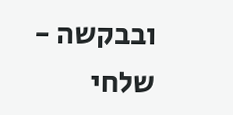ובבקשה - שלחי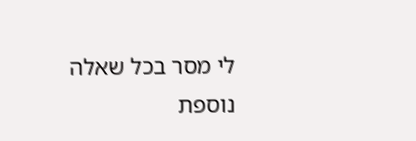לי מסר בכל שאלה נוספת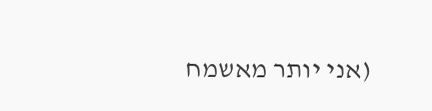(אני יותר מאשמח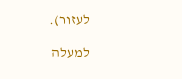לעזור).

למעלה